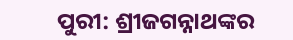ପୁରୀ: ଶ୍ରୀଜଗନ୍ନାଥଙ୍କର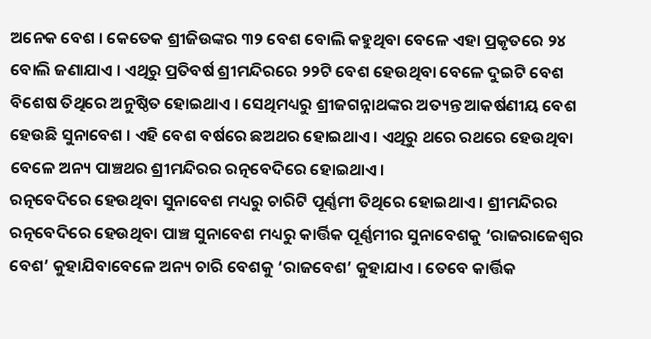ଅନେକ ବେଶ । କେତେକ ଶ୍ରୀଜିଉଙ୍କର ୩୨ ବେଶ ବୋଲି କହୁଥିବା ବେଳେ ଏହା ପ୍ରକୃତରେ ୨୪ ବୋଲି ଜଣାଯାଏ । ଏଥିରୁ ପ୍ରତିବର୍ଷ ଶ୍ରୀମନ୍ଦିରରେ ୨୨ଟି ବେଶ ହେଉଥିବା ବେଳେ ଦୁଇଟି ବେଶ ବିଶେଷ ତିଥିରେ ଅନୁଷ୍ଠିତ ହୋଇଥାଏ । ସେଥିମଧ୍ୟରୁ ଶ୍ରୀଜଗନ୍ନାଥଙ୍କର ଅତ୍ୟନ୍ତ ଆକର୍ଷଣୀୟ ବେଶ ହେଉଛି ସୁନାବେଶ । ଏହି ବେଶ ବର୍ଷରେ ଛଅଥର ହୋଇଥାଏ । ଏଥିରୁ ଥରେ ରଥରେ ହେଉଥିବା ବେଳେ ଅନ୍ୟ ପାଞ୍ଚଥର ଶ୍ରୀମନ୍ଦିରର ରତ୍ନବେଦିରେ ହୋଇଥାଏ।
ରତ୍ନବେଦିରେ ହେଉଥିବା ସୁନାବେଶ ମଧ୍ୟରୁ ଚାରିଟି ପୂର୍ଣ୍ଣମୀ ତିଥିରେ ହୋଇଥାଏ । ଶ୍ରୀମନ୍ଦିରର ରତ୍ନବେଦିରେ ହେଉଥିବା ପାଞ୍ଚ ସୁନାବେଶ ମଧ୍ୟରୁ କାର୍ତ୍ତିକ ପୂର୍ଣ୍ଣମୀର ସୁନାବେଶକୁ ‘ରାଜରାଜେଶ୍ୱର ବେଶ’ କୁହାଯିବାବେଳେ ଅନ୍ୟ ଚାରି ବେଶକୁ ‘ରାଜବେଶ’ କୁହାଯାଏ । ତେବେ କାର୍ତ୍ତିକ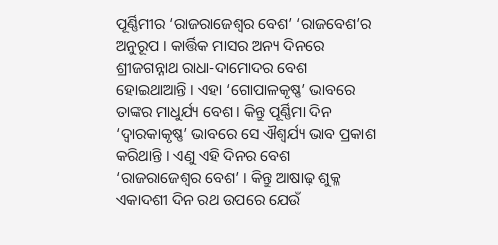ପୂର୍ଣ୍ଣିମୀର ‘ରାଜରାଜେଶ୍ୱର ବେଶ’ ‘ରାଜବେଶ’ର ଅନୁରୂପ । କାର୍ତ୍ତିକ ମାସର ଅନ୍ୟ ଦିନରେ ଶ୍ରୀଜଗନ୍ନାଥ ରାଧା-ଦାମୋଦର ବେଶ ହୋଇଥାଆନ୍ତି । ଏହା ‘ଗୋପାଳକୃଷ୍ଣ’ ଭାବରେ ତାଙ୍କର ମାଧୁର୍ଯ୍ୟ ବେଶ । କିନ୍ତୁ ପୂର୍ଣ୍ଣିମା ଦିନ ‘ଦ୍ୱାରକାକୃଷ୍ଣ’ ଭାବରେ ସେ ଐଶ୍ୱର୍ଯ୍ୟ ଭାବ ପ୍ରକାଶ କରିଥାନ୍ତି । ଏଣୁ ଏହି ଦିନର ବେଶ ‘ରାଜରାଜେଶ୍ୱର ବେଶ’ । କିନ୍ତୁ ଆଷାଢ଼ ଶୁକ୍ଳ ଏକାଦଶୀ ଦିନ ରଥ ଉପରେ ଯେଉଁ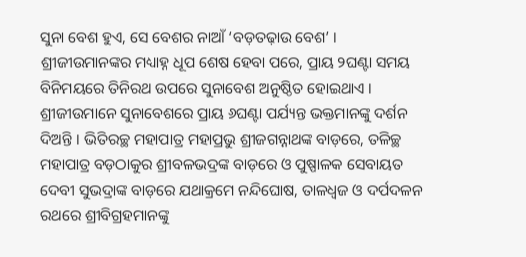ସୁନା ବେଶ ହୁଏ, ସେ ବେଶର ନାଆଁ ‘ବଡ଼ତଢ଼ାଉ ବେଶ’ ।
ଶ୍ରୀଜୀଉମାନଙ୍କର ମଧ୍ୟାହ୍ନ ଧୂପ ଶେଷ ହେବା ପରେ, ପ୍ରାୟ ୨ଘଣ୍ଟା ସମୟ ବିନିମୟରେ ତିନିରଥ ଉପରେ ସୁନାବେଶ ଅନୁଷ୍ଠିତ ହୋଇଥାଏ । ଶ୍ରୀଜୀଉମାନେ ସୁନାବେଶରେ ପ୍ରାୟ ୬ଘଣ୍ଟା ପର୍ଯ୍ୟନ୍ତ ଭକ୍ତମାନଙ୍କୁ ଦର୍ଶନ ଦିଅନ୍ତି । ଭିତିରଚ୍ଛ ମହାପାତ୍ର ମହାପ୍ରଭୁ ଶ୍ରୀଜଗନ୍ନାଥଙ୍କ ବାଡ଼ରେ, ତଳିଚ୍ଛ ମହାପାତ୍ର ବଡ଼ଠାକୁର ଶ୍ରୀବଳଭଦ୍ରଙ୍କ ବାଡ଼ରେ ଓ ପୁଷ୍ପାଳକ ସେବାୟତ ଦେବୀ ସୁଭଦ୍ରାଙ୍କ ବାଡ଼ରେ ଯଥାକ୍ରମେ ନନ୍ଦିଘୋଷ, ତାଳଧ୍ୱଜ ଓ ଦର୍ପଦଳନ ରଥରେ ଶ୍ରୀବିଗ୍ରହମାନଙ୍କୁ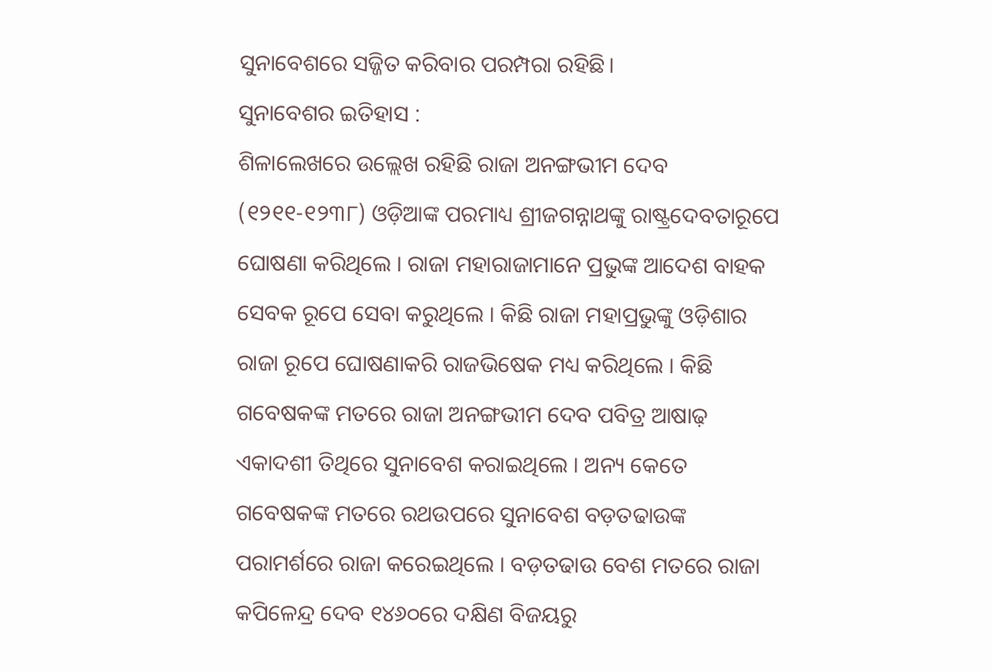ସୁନାବେଶରେ ସଜ୍ଜିତ କରିବାର ପରମ୍ପରା ରହିଛି।
ସୁନାବେଶର ଇତିହାସ :
ଶିଳାଲେଖରେ ଉଲ୍ଲେଖ ରହିଛି ରାଜା ଅନଙ୍ଗଭୀମ ଦେବ (୧୨୧୧-୧୨୩୮) ଓଡ଼ିଆଙ୍କ ପରମାଧ୍ୟ ଶ୍ରୀଜଗନ୍ନାଥଙ୍କୁ ରାଷ୍ଟ୍ରଦେବତାରୂପେ ଘୋଷଣା କରିଥିଲେ । ରାଜା ମହାରାଜାମାନେ ପ୍ରଭୁଙ୍କ ଆଦେଶ ବାହକ ସେବକ ରୂପେ ସେବା କରୁଥିଲେ । କିଛି ରାଜା ମହାପ୍ରଭୁଙ୍କୁ ଓଡ଼ିଶାର ରାଜା ରୂପେ ଘୋଷଣାକରି ରାଜଭିଷେକ ମଧ୍ୟ କରିଥିଲେ । କିଛି ଗବେଷକଙ୍କ ମତରେ ରାଜା ଅନଙ୍ଗଭୀମ ଦେବ ପବିତ୍ର ଆଷାଢ଼ ଏକାଦଶୀ ତିଥିରେ ସୁନାବେଶ କରାଇଥିଲେ । ଅନ୍ୟ କେତେ ଗବେଷକଙ୍କ ମତରେ ରଥଉପରେ ସୁନାବେଶ ବଡ଼ତଢାଉଙ୍କ ପରାମର୍ଶରେ ରାଜା କରେଇଥିଲେ । ବଡ଼ତଢାଉ ବେଶ ମତରେ ରାଜା କପିଳେନ୍ଦ୍ର ଦେବ ୧୪୬୦ରେ ଦକ୍ଷିଣ ବିଜୟରୁ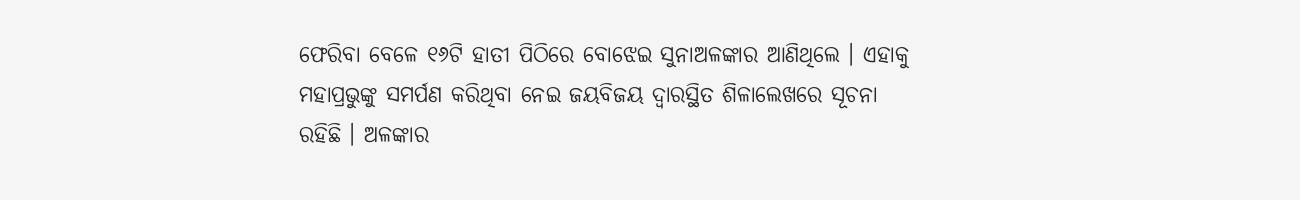ଫେରିବା ବେଳେ ୧୬ଟି ହାତୀ ପିଠିରେ ବୋଝେଇ ସୁନାଅଳଙ୍କାର ଆଣିଥିଲେ । ଏହାକୁ ମହାପ୍ରଭୁଙ୍କୁ ସମର୍ପଣ କରିଥିବା ନେଇ ଜୟବିଜୟ ଦ୍ୱାରସ୍ଥିତ ଶିଳାଲେଖରେ ସୂଚନା ରହିଛି । ଅଳଙ୍କାର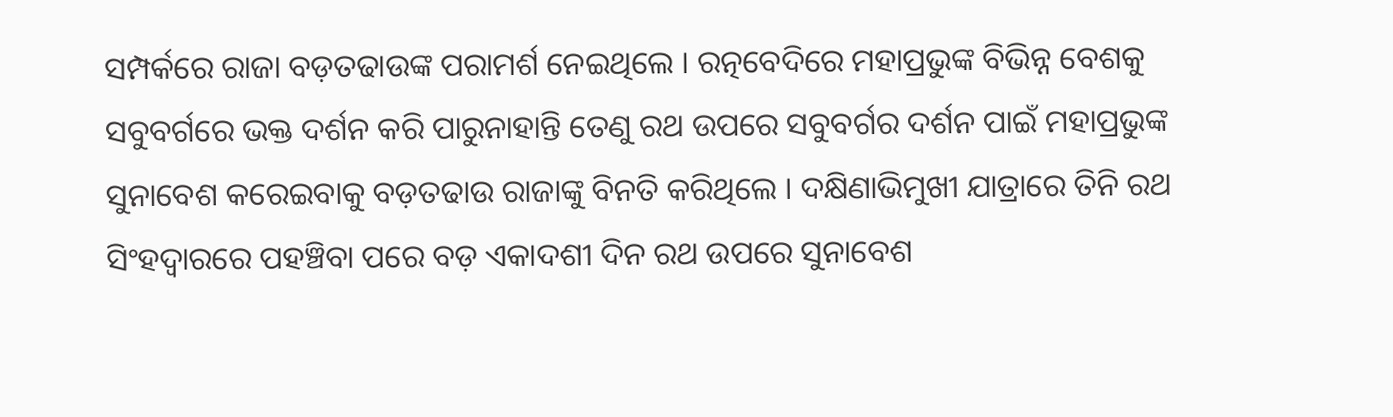ସମ୍ପର୍କରେ ରାଜା ବଡ଼ତଢାଉଙ୍କ ପରାମର୍ଶ ନେଇଥିଲେ । ରତ୍ନବେଦିରେ ମହାପ୍ରଭୁଙ୍କ ବିଭିନ୍ନ ବେଶକୁ ସବୁବର୍ଗରେ ଭକ୍ତ ଦର୍ଶନ କରି ପାରୁନାହାନ୍ତି ତେଣୁ ରଥ ଉପରେ ସବୁବର୍ଗର ଦର୍ଶନ ପାଇଁ ମହାପ୍ରଭୁଙ୍କ ସୁନାବେଶ କରେଇବାକୁ ବଡ଼ତଢାଉ ରାଜାଙ୍କୁ ବିନତି କରିଥିଲେ । ଦକ୍ଷିଣାଭିମୁଖୀ ଯାତ୍ରାରେ ତିନି ରଥ ସିଂହଦ୍ୱାରରେ ପହଞ୍ଚିବା ପରେ ବଡ଼ ଏକାଦଶୀ ଦିନ ରଥ ଉପରେ ସୁନାବେଶ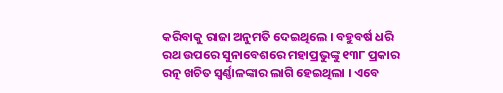କରିବାକୁ ରାଜା ଅନୁମତି ଦେଇଥିଲେ । ବହୁବର୍ଷ ଧରି ରଥ ଉପରେ ସୁନାବେଶରେ ମହାପ୍ରଭୁଙ୍କୁ ୧୩୮ ପ୍ରକାର ରତ୍ନ ଖଚିତ ସ୍ୱର୍ଣ୍ଣାଳଙ୍କାର ଲାଗି ହେଇଥିଲା । ଏବେ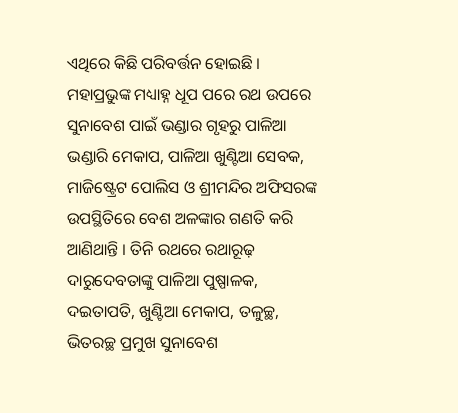ଏଥିରେ କିଛି ପରିବର୍ତ୍ତନ ହୋଇଛି । ମହାପ୍ରଭୁଙ୍କ ମଧ୍ୟାହ୍ନ ଧୂପ ପରେ ରଥ ଉପରେ ସୁନାବେଶ ପାଇଁ ଭଣ୍ଡାର ଗୃହରୁ ପାଳିଆ ଭଣ୍ଡାରି ମେକାପ, ପାଳିଆ ଖୁଣ୍ଟିଆ ସେବକ, ମାଜିଷ୍ଟ୍ରେଟ ପୋଲିସ ଓ ଶ୍ରୀମନ୍ଦିର ଅଫିସରଙ୍କ ଉପସ୍ଥିତିରେ ବେଶ ଅଳଙ୍କାର ଗଣତି କରି ଆଣିଥାନ୍ତି । ତିନି ରଥରେ ରଥାରୂଢ଼ ଦାରୁଦେବତାଙ୍କୁ ପାଳିଆ ପୁଷ୍ପାଳକ, ଦଇତାପତି, ଖୁଣ୍ଟିଆ ମେକାପ, ତଳୁଚ୍ଛ, ଭିତରଚ୍ଛ ପ୍ରମୁଖ ସୁନାବେଶ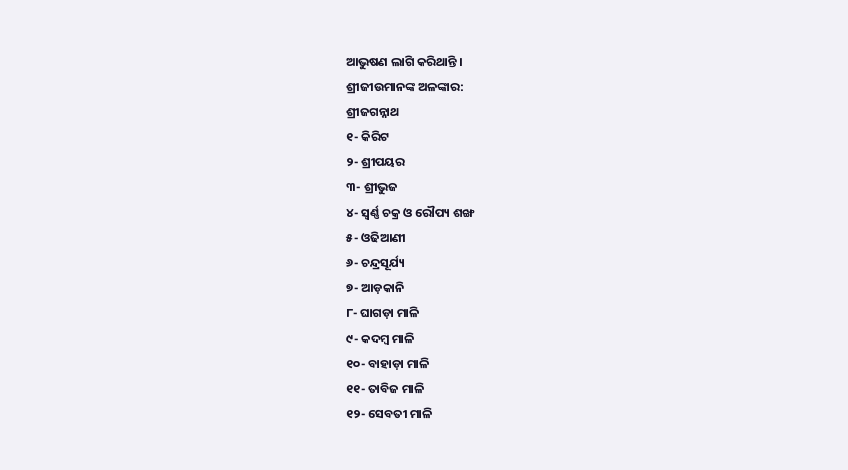ଆଭୁଷଣ ଲାଗି କରିଥାନ୍ତି ।
ଶ୍ରୀଜୀଉମାନଙ୍କ ଅଳଙ୍କାର:
ଶ୍ରୀଜଗନ୍ନାଥ
୧- କିରିଟ
୨- ଶ୍ରୀପୟର
୩- ଶ୍ରୀଭୁଜ
୪- ସ୍ୱର୍ଣ୍ଣ ଚକ୍ର ଓ ରୌପ୍ୟ ଶଙ୍ଖ
୫- ଓଢିଆଣୀ
୬- ଚନ୍ଦ୍ରସୂର୍ଯ୍ୟ
୭- ଆଡ଼କାନି
୮- ଘାଗଡ଼ା ମାଳି
୯- କଦମ୍ବ ମାଳି
୧୦- ବାହାଡ଼ା ମାଳି
୧୧- ତାବିଜ ମାଳି
୧୨- ସେବତୀ ମାଳି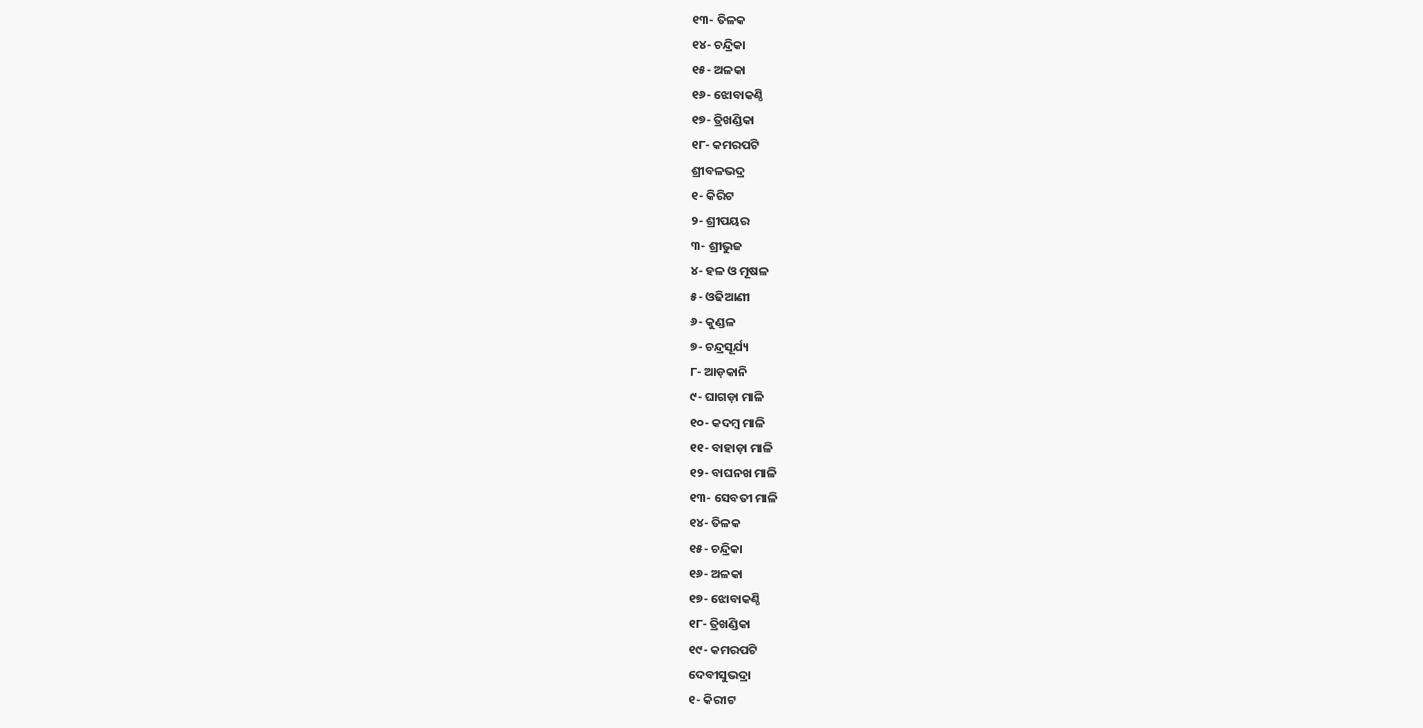୧୩- ତିଳକ
୧୪- ଚନ୍ଦ୍ରିକା
୧୫- ଅଳକା
୧୬- ଝୋବାକଣ୍ଠି
୧୭- ତ୍ରିଖଣ୍ଡିକା
୧୮- କମରପଟି
ଶ୍ରୀବଳଭଦ୍ର
୧- କିରିଟ
୨- ଶ୍ରୀପୟର
୩- ଶ୍ରୀଭୁଜ
୪- ହଳ ଓ ମୂଷଳ
୫- ଓଢିଆଣୀ
୬- କୁଣ୍ଡଳ
୭- ଚନ୍ଦ୍ରସୂର୍ଯ୍ୟ
୮- ଆଡ଼କାନି
୯- ଘାଗଡ଼ା ମାଳି
୧୦- କଦମ୍ବ ମାଳି
୧୧- ବାହାଡ଼ା ମାଳି
୧୨- ବାଘନଖ ମାଳି
୧୩- ସେବତୀ ମାଳି
୧୪- ତିଳକ
୧୫- ଚନ୍ଦ୍ରିକା
୧୬- ଅଳକା
୧୭- ଝୋବାକଣ୍ଠି
୧୮- ତ୍ରିଖଣ୍ଡିକା
୧୯- କମରପଟି
ଦେବୀସୁଭଦ୍ରା
୧- କିରୀଟ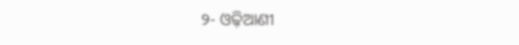୨- ଓଢ଼ିଆଣୀ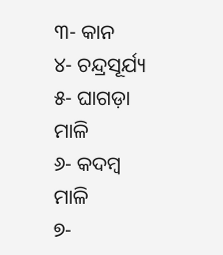୩- କାନ
୪- ଚନ୍ଦ୍ରସୂର୍ଯ୍ୟ
୫- ଘାଗଡ଼ା ମାଳି
୬- କଦମ୍ବ ମାଳି
୭-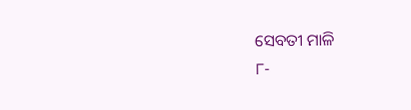ସେବତୀ ମାଳି
୮-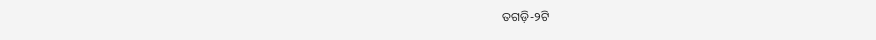ତଗଡ଼ି-୨ଟି